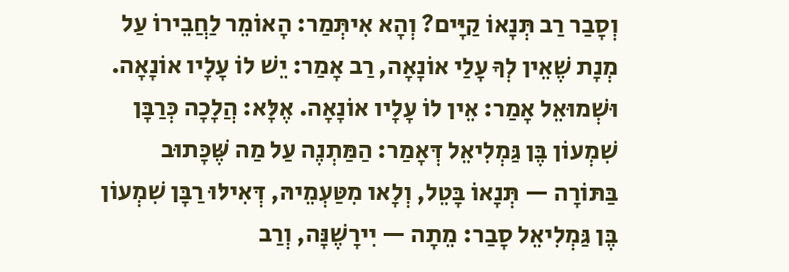וְסָבַר רַב תְּנָאוֹ קַיָּים? וְהָא אִיתְּמַר: הָאוֹמֵר לַחֲבֵירוֹ עַל מְנָת שֶׁאֵין לְךָ עָלַי אוֹנָאָה, רַב אָמַר: יֵשׁ לוֹ עָלָיו אוֹנָאָה. וּשְׁמוּאֵל אָמַר: אֵין לוֹ עָלָיו אוֹנָאָה. אֶלָּא: הֲלָכָה כְּרַבָּן שִׁמְעוֹן בֶּן גַּמְלִיאֵל דְּאָמַר: הַמַּתְנֶה עַל מַה שֶּׁכָּתוּב בַּתּוֹרָה — תְּנָאוֹ בָּטֵל, וְלָאו מִטַּעְמֵיהּ, דְּאִילּוּ רַבָּן שִׁמְעוֹן בֶּן גַּמְלִיאֵל סָבַר: מֵתָה — יִירָשֶׁנָּה, וְרַב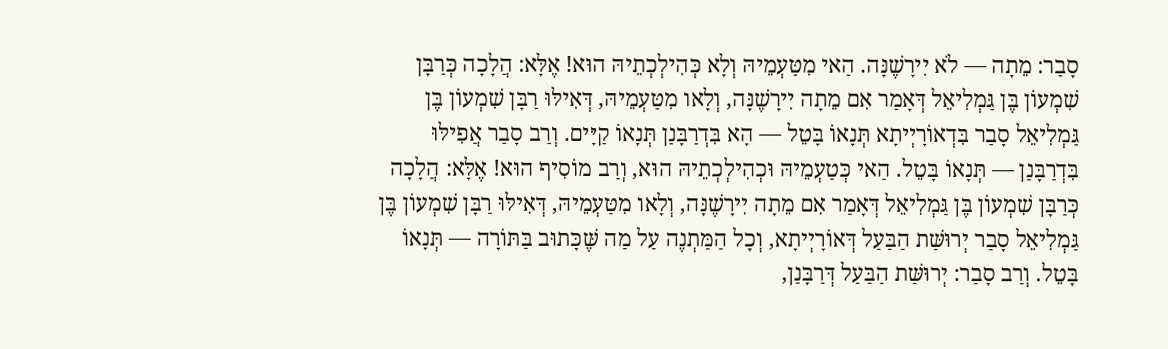סָבַר: מֵתָה — לֹא יִירָשֶׁנָּה. הַאי מִטַּעְמֵיהּ וְלָא כְּהִילְכְתֵיהּ הוּא! אֶלָּא: הֲלָכָה כְּרַבָּן שִׁמְעוֹן בֶּן גַּמְלִיאֵל דְּאָמַר אִם מֵתָה יִירָשֶׁנָּה, וְלָאו מִטַּעְמֵיהּ, דְּאִילּוּ רַבָּן שִׁמְעוֹן בֶּן גַּמְלִיאֵל סָבַר בִּדְאוֹרָיְיתָא תְּנָאוֹ בָּטֵל — הָא בִּדְרַבָּנַן תְּנָאוֹ קַיָּים. וְרַב סָבַר אֲפִילּוּ בִּדְרַבָּנַן — תְּנָאוֹ בָּטֵל. הַאי כְּטַעְמֵיהּ וּכְהִילְכְתֵיהּ הוּא, וְרַב מוֹסִיף הוּא! אֶלָּא: הֲלָכָה כְּרַבָּן שִׁמְעוֹן בֶּן גַּמְלִיאֵל דְּאָמַר אִם מֵתָה יִירָשֶׁנָּה, וְלָאו מִטַּעְמֵיהּ, דְּאִילּוּ רַבָּן שִׁמְעוֹן בֶּן גַּמְלִיאֵל סָבַר יְרוּשַּׁת הַבַּעַל דְּאוֹרָיְיתָא, וְכׇל הַמַּתְנֶה עַל מַה שֶּׁכָּתוּב בַּתּוֹרָה — תְּנָאוֹ בָּטֵל. וְרַב סָבַר: יְרוּשַּׁת הַבַּעַל דְּרַבָּנַן,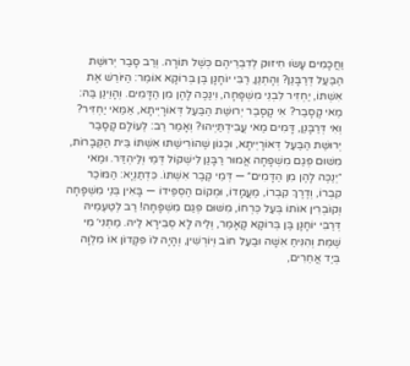וַחֲכָמִים עָשׂוּ חִיזּוּק לְדִבְרֵיהֶם כְּשֶׁל תּוֹרָה. וְרַב סָבַר יְרוּשַּׁת הַבַּעַל דְּרַבָּנַן? וְהָתְנַן, רַבִּי יוֹחָנָן בֶּן בְּרוֹקָא אוֹמֵר: הַיּוֹרֵשׁ אֶת אִשְׁתּוֹ, יַחְזִיר לִבְנֵי מִשְׁפָּחָה, וִינַכֶּה לָהֶן מִן הַדָּמִים. וְהָוֵינַן בַּהּ: מַאי קָסָבַר? אִי קָסָבַר יְרוּשַּׁת הַבַּעַל דְּאוֹרָיְיתָא, אַמַּאי יַחְזִיר? וְאִי דְּרַבָּנַן, דָּמִים מַאי עֲבִידְתַּיְיהוּ? וְאָמַר רַב: לְעוֹלָם קָסָבַר יְרוּשַּׁת הַבַּעַל דְּאוֹרָיְיתָא, וּכְגוֹן שֶׁהוֹרִישַׁתּוּ אִשְׁתּוֹ בֵּית הַקְּבָרוֹת, מִשּׁוּם פְּגַם מִשְׁפָּחָה אֲמוּר רַבָּנַן לִישְׁקוֹל דְּמֵי וְלַיהְדַּר. וּמַאי ״יְנַכֶּה לָהֶן מִן הַדָּמִים״ — דְּמֵי קֶבֶר אִשְׁתּוֹ. כִּדְתַנְיָא: הַמּוֹכֵר קִבְרוֹ, וְדֶרֶךְ קִבְרוֹ, מַעֲמָדוֹ, וּמְקוֹם הֶסְפֵּידוֹ — בָּאִין בְּנֵי מִשְׁפָּחָה וְקוֹבְרִין אוֹתוֹ בְּעַל כׇּרְחוֹ, מִשּׁוּם פְּגַם מִשְׁפָּחָה! רַב לְטַעְמֵיהּ דְּרַבִּי יוֹחָנָן בֶּן בְּרוֹקָא קָאָמַר, וְלֵיהּ לָא סְבִירָא לֵיהּ. מַתְנִי׳ מִי שֶׁמֵּת וְהִנִּיחַ אִשָּׁה וּבַעַל חוֹב וְיוֹרְשִׁין, וְהָיָה לוֹ פִּקָּדוֹן אוֹ מִלְוָה בְּיַד אֲחֵרִים,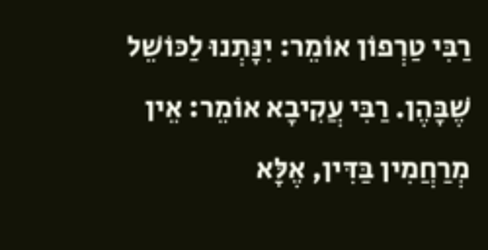רַבִּי טַרְפוֹן אוֹמֵר: יִנָּתְנוּ לַכּוֹשֵׁל שֶׁבָּהֶן. רַבִּי עֲקִיבָא אוֹמֵר: אֵין מְרַחֲמִין בַּדִּין, אֶלָּא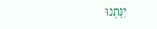יִנָּתְנוּ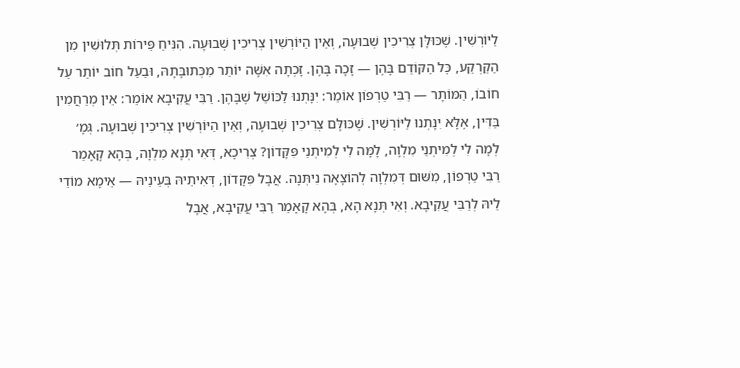לַיּוֹרְשִׁין. שֶׁכּוּלָּן צְרִיכִין שְׁבוּעָה, וְאֵין הַיּוֹרְשִׁין צְרִיכִין שְׁבוּעָה. הִנִּיחַ פֵּירוֹת תְּלוּשִׁין מִן הַקַּרְקַע, כׇּל הַקּוֹדֵם בָּהֶן — זָכָה בָּהֶן. זָכְתָה אִשָּׁה יוֹתֵר מִכְּתוּבָּתָהּ, וּבַעַל חוֹב יוֹתֵר עַל חוֹבוֹ, הַמּוֹתָר — רַבִּי טַרְפוֹן אוֹמֵר: יִנָּתְנוּ לַכּוֹשֵׁל שֶׁבָּהֶן. רַבִּי עֲקִיבָא אוֹמֵר: אֵין מְרַחֲמִין בַּדִּין, אֶלָּא יִנָּתְנוּ לַיּוֹרְשִׁין. שֶׁכּוּלָּם צְרִיכִין שְׁבוּעָה, וְאֵין הַיּוֹרְשִׁין צְרִיכִין שְׁבוּעָה. גְּמָ׳ לְמָה לִי לְמִיתְנֵי מִלְוָה, לָמָּה לִי לְמִיתְנֵי פִּקָּדוֹן? צְרִיכָא, דְּאִי תְּנָא מִלְוָה, בְּהָא קָאָמַר רַבִּי טַרְפוֹן, מִשּׁוּם דְּמִלְוָה לְהוֹצָאָה נִיתְּנָה. אֲבָל פִּקָּדוֹן, דְּאִיתֵיהּ בְּעֵינֵיהּ — אֵימָא מוֹדֵי לֵיהּ לְרַבִּי עֲקִיבָא. וְאִי תְּנָא הָא, בְּהָא קָאָמַר רַבִּי עֲקִיבָא, אֲבָל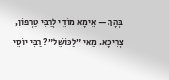בְּהָךְ — אֵימָא מוֹדֵי לְרַבִּי טַרְפוֹן, צְרִיכָא. מַאי ״לַכּוֹשֵׁל״? רַבִּי יוֹסֵי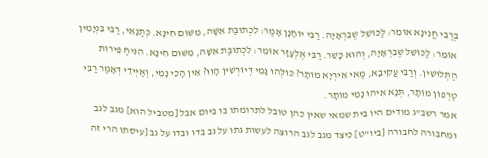בְּרַבִּי חֲנִינָא אוֹמֵר: לַכּוֹשֵׁל שֶׁבִּרְאָיָה. רַבִּי יוֹחָנָן אָמַר: לִכְתוּבַּת אִשָּׁה, מִשּׁוּם חִינָּא. כְּתַנָּאֵי, רַבִּי בִּנְיָמִין אוֹמֵר: לַכּוֹשֵׁל שֶׁבִּרְאָיָה, וְהוּא כָּשֵׁר. רַבִּי אֶלְעָזָר אוֹמֵר: לִכְתוּבַּת אִשָּׁה, מִשּׁוּם חִינָּא. הִנִּיחַ פֵּירוֹת הַתְּלוּשִׁין. וְרַבִּי עֲקִיבָא, מַאי אִירְיָא מוֹתָר? כּוּלְּהוּ נָמֵי דְּיוֹרְשִׁין הָווּ? אִין הָכִי נָמֵי, וְאַיְּידֵי דְּאָמַר רַבִּי טַרְפוֹן מוֹתָר, תְּנָא אִיהוּ נָמֵי מוֹתָר.
אמר רשב"ג מודים היו בית שמאי שאין כהן טובל לתרומתו בו ביום אבל [מטביל הוא] מגב לגב ומחבורה לחבורה [ביו"ט] כיצד מגב לגב הרוצה לעשות גתו על גב בדו ובדו על גב [עיסתו הרי זה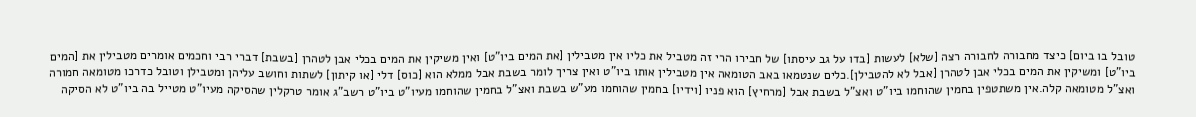טובל בו ביום] כיצד מחבורה לחבורה רצה [שלא] לעשות [בדו על גב עיסתו] של חבירו הרי זה מטביל את כליו אין מטבילין [את המים ביו"ט] ואין משיקין את המים בכלי אבן לטהרן [בשבת] דברי רבי וחכמים אומרים מטבילין את [המים ביו"ט] ומשיקין את המים בכלי אבן לטהרן [אבל לא להטבילן].כלים שנטמאו באב הטומאה אין מטבילין אותו ביו"ט ואין צריך לומר בשבת אבל ממלא הוא [כוס] דלי [או קיתון] לשתות וחושב עליהן ומטבילן וטובל כדרכו מטומאה חמורה ואצ"ל מטומאה קלה.אין משתטפין בחמין שהוחמו ביו"ט ואצ"ל בשבת אבל [מרחיץ] הוא פניו [וידיו] בחמין שהוחמו מע"ש בשבת ואצ"ל בחמין שהוחמו מעיו"ט ביו"ט רשב"ג אומר טרקלין שהסיקה מעיו"ט מטייל בה ביו"ט לא הסיקה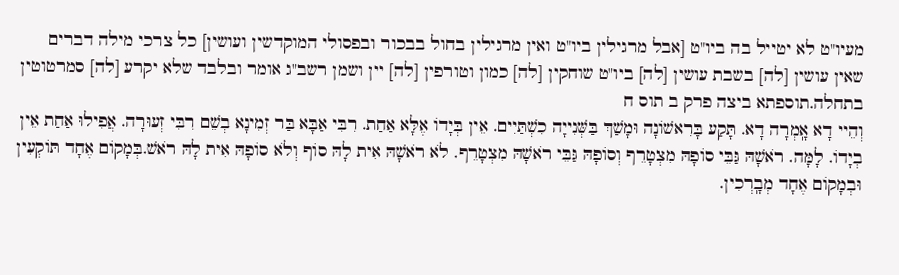מעיו"ט לא יטייל בה ביו"ט [אבל מרגילין ביו"ט ואין מרגילין בחול בבכור ובפסולי המוקדשין ועושין] כל צרכי מילה דברים שאין עושין [לה] בשבת עושין [לה] ביו"ט שוחקין [לה] כמון וטורפין [לה] יין ושמן רשב"ג אומר ובלבד שלא יקרע [לה] סמרטוטין בתחלה.תוספתא ביצה פרק ב תוס ח
וְהֵיי דָא אָֽמְרָה דָא. תָּקַע בָּרִאשׁוֹנָה וּמָשַׁךְ בַּשְּׁנִייָה כִשְׁתַּיִים. אֵין בְּיָדוֹ אֶלָּא אַחַת. רִבִּי אַבָּא בַּר זְמִינָא בְשֵׁם רִבִּי זְעוּרָה. אֲפִילוּ אַחַת אֵין בְיָדוֹ. לָמָּה. רֹאשָׁהּ גַּבֵּי סוֹפָהּ מִצְטָרֵף וְסוֹפָהּ גַּבֵּי רֹאשָׁהּ מִצְטָרֵף. לֹא רֹאשָׁהּ אִית לָהּ סוֹף וְלֹא סוֹפָהּ אִית לָהּ רֹאשׁ.בְּמָקוֹם אֶחָד תּוֹקְעִין וּבְמָקוֹם אֶחָד מְבָֽרְכִין.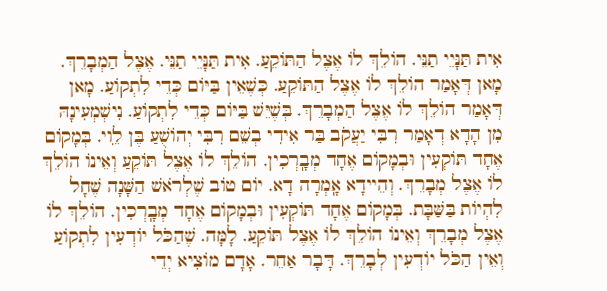אִית תַּנָּיֵי תַנֵּי. הוֹלֵךְ לוֹ אֶצֶל הַתּוֹקֵעַ. אִית תַּנָּיֵי תַנֵּי. אֶצֶל הַמְבָרֵךְ. מָאן דְּאָמַר הוֹלֵךְ לוֹ אֶצֶל הַתּוֹקֵעַ. כְּשֶׁאֵין בַּיּוֹם כְּדֵי לִתְקוֹעַ. מָאן דְּאָמַר הוֹלֵךְ לוֹ אֶצֶל הַמְבָרֵךְ. בְּשֶׁיֵּשׁ בַּיּוֹם כְּדֵי לִתְקוֹעַ. נִישְׁמְעִינָהּ מִן הָדָא דְאָמַר רִבִּי יַעֲקֹב בַּר אִידִי בְשֵׁם רִבִּי יְהוֹשֻׁעַ בֶּן לִֵוי. בְּמָקוֹם אֶחָד תּוֹקְעִין וּבְמָקוֹם אֶחָד מְבָֽרְכִין. הוֹלֵךְ לוֹ אֶצֶל תּוֹקֵעַ וְאֵינוֹ הוֹלֵךְ לוֹ אֶצֶל מְבָרֵךְ. וְהֵיידָא אָֽמְרָה דָא. יוֹם טוֹב שֶׁלְרֹאשׁ הַשָּׁנָה שֶׁחָל לִהְיוֹת בַּשַּׁבָּת. בְּמָקוֹם אֶחָד תּוֹקְעִין וּבְמָקוֹם אֶחָד מְבָֽרְכִין. הוֹלֵךְ לוֹ אֶצֶל מְבָרֵךְ וְאֵינוֹ הוֹלֵךְ לוֹ אֶצֶל תּוֹקֵעַ. לָמָּה. שֶׁהַכֹּל יוֹדְעִין לִתְקוֹעַ וְאֵין הַכֹּל יוֹדְעִין לְבָרֵךְ. דָּבָר אַחֵר. אָדָם מוֹצִיא יְדֵי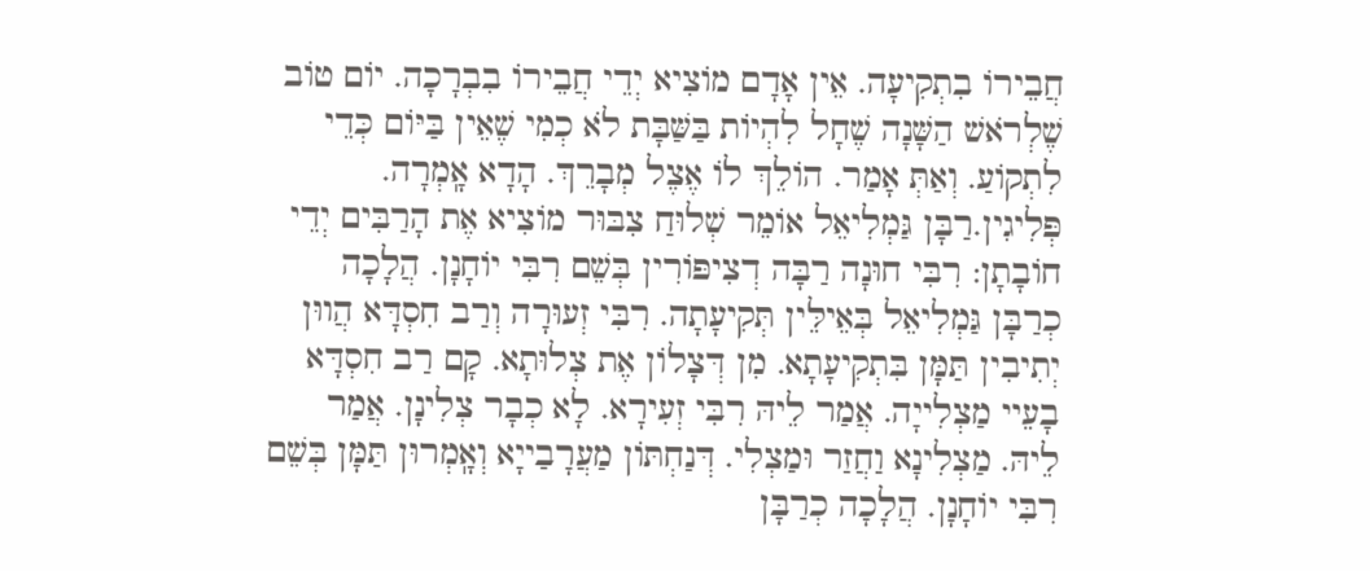חֲבֵירוֹ בִתְקִיעָה. אֵין אָדָם מוֹצִיא יְדֵי חֲבֵירוֹ בִבְרָכָה. יוֹם טוֹב שֶׁלְרֹאשׁ הַשָּׁנָה שֶׁחָל לִהְיוֹת בַּשַּׁבָּת לֹא כְמִי שֶׁאֵין בַּיּוֹם כְּדֵי לִתְקוֹעַ. וְאַתְּ אָמַר. הוֹלֵךְ לוֹ אֶצֶל מְבָרֵךְ. הָדָא אָֽמְרָה. פְּלִיגִין.רַבָּן גַּמְלִיאֵל אוֹמֵר שְׁלוּחַ צִבּוּר מוֹצִיא אֶת הָרַבִּים יְדֵי חוֹבָתָן: רִבִּי חוּנָה רַבָּה דְצִיפּוֹרִין בְּשֵׁם רִבִּי יוֹחָנָן. הֲלָכָה כְרַבָּן גַּמְלִיאֵל בְּאֵילֵּין תְּקִיעָתָה. רִבִּי זְעוּרָה וְרַב חִסְדָּא הֲווּן יְתִיבִין תַּמָּן בִּתְקִיעָתָא. מִן דְּצָלוֹן אֶת צְלוּתָא. קָם רַב חִסְדָּא בָעֵיי מַצְלִייָה. אֲמַר לֵיהּ רִבִּי זְעִירָא. לָא כְבָר צְלִינָן. אֲמַר לֵיהּ. מַצְלִינָא וַחֲזַר וּמַצְלִי. דְּנַחְתּוֹן מַעֲרָבַייָא וְאָֽמְרוּן תַּמָּן בְּשֵׁם רִבִּי יוֹחָנָן. הֲלָכָה כְרַבָּן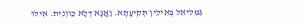גַּמְלִיאֵל בְּאֵילֵּין תְּקִיעָתָא. וַאֲנָא דְלָא כַווְנִית. אִילּוּ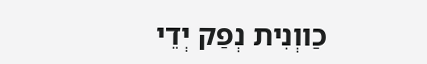כַווְנִית נְפַק יְדֵי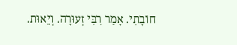חוֹבָתִי. אָמַר רִבִּי זְעוּרָה. וְיֵאוּת.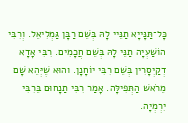כָּל־תַּנָּייָא תַנֵּיי לָהּ בְּשֵׁם רַבָּן גַּמְלִיאֵל. וְרִבִּי הוֹשַׁעְיָה תַנֵּי לָהּ בְּשֵׁם חֲכָמִים. רִבִּי אָדָא דְקַיְסָרִין בְּשֵׁם רִבִּי יוֹחָנָן. והוּא שֶׁיְּהֵא שָׁם מֵרֹאשׁ הַתְּפִילָּה. אָמַר רִבִּי תַנָחוּם בֵּרִבִּי יִרְמְיָה.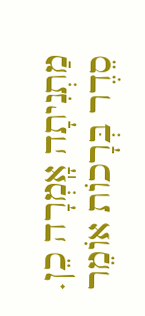מַתְנִיתָה אָֽמְרָה כֵן. סֵדֶר בְּרָכוֹת אוֹמֵר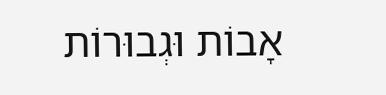אָבוֹת וּגְבוּרוֹת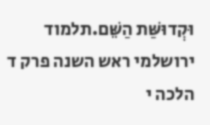וּקְדוּשַּׁת הַשֵּׁם.תלמוד ירושלמי ראש השנה פרק ד הלכה י